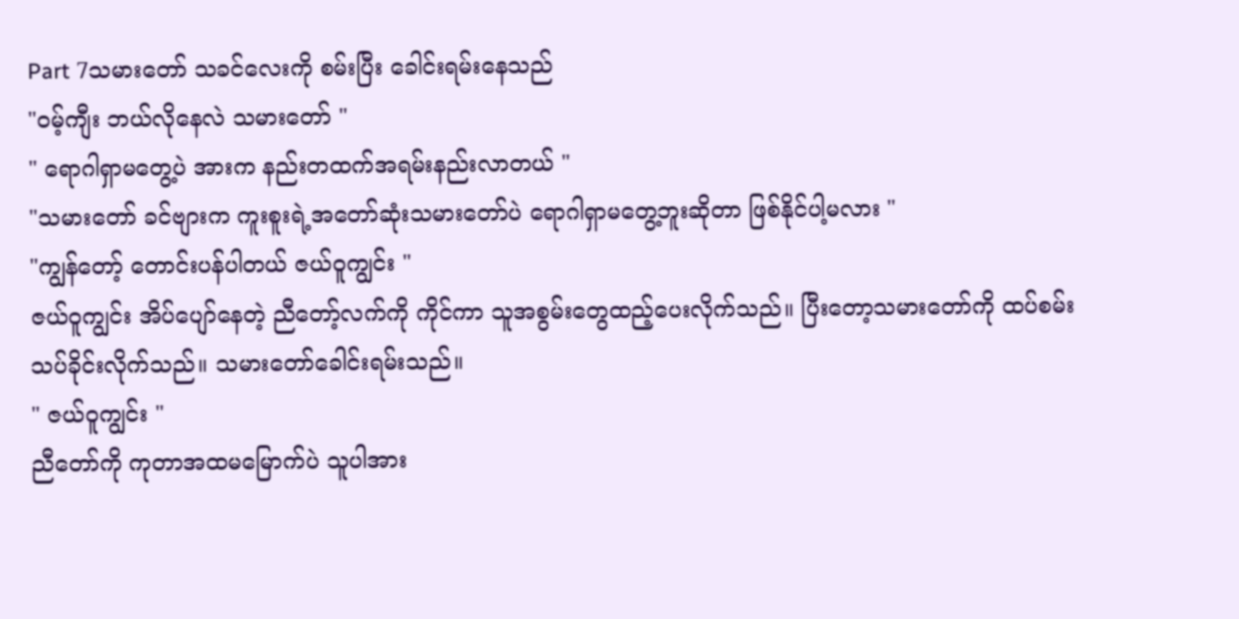Part 7သမားတော် သခင်လေးကို စမ်းပြီး ခေါင်းရမ်းနေသည်
"ဝမ့်ကျီး ဘယ်လိုနေလဲ သမားတော် "
" ရောဂါရှာမတွေ့ပဲ အားက နည်းတထက်အရမ်းနည်းလာတယ် "
"သမားတော် ခင်ဗျားက ကူးစူးရဲ့အတော်ဆုံးသမားတော်ပဲ ရောဂါရှာမတွေ့ဘူးဆိုတာ ဖြစ်နိုင်ပါ့မလား "
"ကျွန်တော့် တောင်းပန်ပါတယ် ဇယ်ဝူကျွင်း "
ဇယ်ဝူကျွင်း အိပ်ပျော်နေတဲ့ ညီတော့်လက်ကို ကိုင်ကာ သူအစွမ်းတွေထည့်ပေးလိုက်သည်။ ပြီးတော့သမားတော်ကို ထပ်စမ်းသပ်ခိုင်းလိုက်သည်။ သမားတော်ခေါင်းရမ်းသည်။
" ဇယ်ဝူကျွင်း "
ညီတော်ကို ကုတာအထမမြောက်ပဲ သူပါအား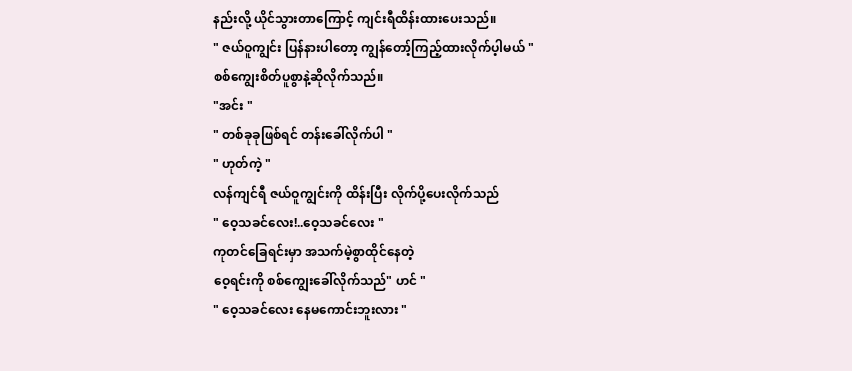နည်းလို့ ယိုင်သွားတာကြောင့် ကျင်းရီထိန်းထားပေးသည်။
" ဇယ်ဝူကျွင်း ပြန်နားပါတော့ ကျွန်တော့်ကြည့်ထားလိုက်ပ့ါမယ် "
စစ်ကျွေးစိတ်ပူစွာနဲ့ဆိုလိုက်သည်။
"အင်း "
" တစ်ခုခုဖြစ်ရင် တန်းခေါ်လိုက်ပါ "
" ဟုတ်ကဲ့ "
လန်ကျင်ရီ ဇယ်ဝူကျွင်းကို ထိန်းပြီး လိုက်ပို့ပေးလိုက်သည်
" ဝေ့သခင်လေး!..ဝေ့သခင်လေး "
ကုတင်ခြေရင်းမှာ အသက်မဲ့စွာထိုင်နေတဲ့
ဝေ့ရင်းကို စစ်ကျွေးခေါ်လိုက်သည်" ဟင် "
" ဝေ့သခင်လေး နေမကောင်းဘူးလား "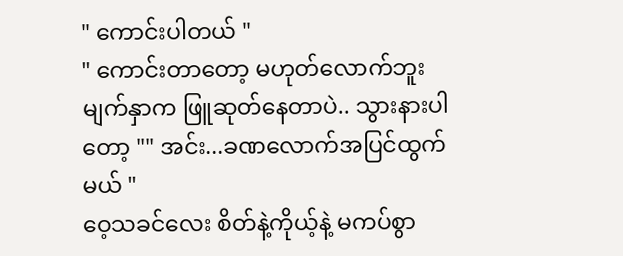" ကောင်းပါတယ် "
" ကောင်းတာတော့ မဟုတ်လောက်ဘူး
မျက်နှာက ဖြူဆုတ်နေတာပဲ.. သွားနားပါတော့ "" အင်း...ခဏလောက်အပြင်ထွက်မယ် "
ဝေ့သခင်လေး စိတ်နဲ့ကိုယ့်နဲ့ မကပ်စွာ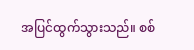အပြင်ထွက်သွားသည်။ စစ်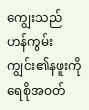ကျွေးသည်
ဟန်ကွမ်းကျွင်း၏နဖူးကို ရေစိုအဝတ်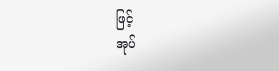ဖြင့်
အုပ်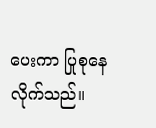ပေးကာ ပြုစုနေလိုက်သည်။